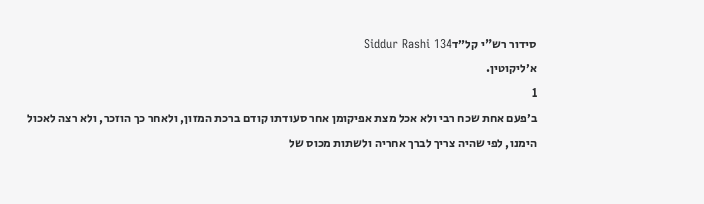סידור רש"י קל״דSiddur Rashi 134
א׳ליקוטין.
1
ב׳פעם אחת שכח רבי ולא אכל מצת אפיקומן אחר סעודתו קודם ברכת המזון, ולאחר כך הוזכר, ולא רצה לאכול הימנו, לפי שהיה צריך לברך אחריה ולשתות מכוס של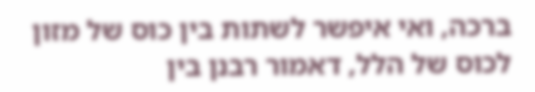ברכה, ואי איפשר לשתות בין כוס של מזון לכוס של הלל, דאמור רבנן בין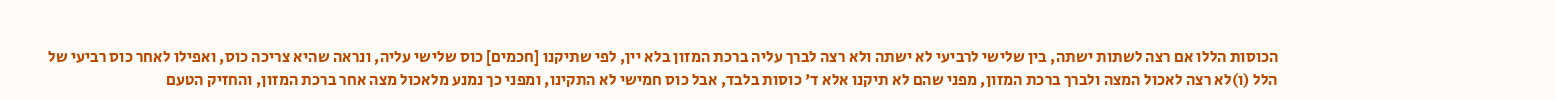הכוסות הללו אם רצה לשתות ישתה, בין שלישי לרביעי לא ישתה ולא רצה לברך עליה ברכת המזון בלא יין, לפי שתיקנו [חכמים] כוס שלישי עליה, ונראה שהיא צריכה כוס, ואפילו לאחר כוס רביעי של הלל (ו)לא רצה לאכול המצה ולברך ברכת המזון, מפני שהם לא תיקנו אלא ד' כוסות בלבד, אבל כוס חמישי לא התקינו, ומפני כך נמנע מלאכול מצה אחר ברכת המזון, והחזיק הטעם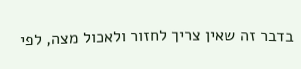בדבר זה שאין צריך לחזור ולאכול מצה, לפי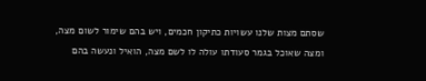שסתם מצות שלנו עשויות כתיקון חכמים, ויש בהם שימור לשום מצה, ומצה שאוכל בגמר סעודתו עולה לו לשם מצה, הואיל ונעשה בהם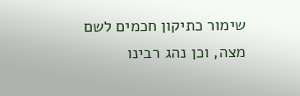שימור כתיקון חכמים לשם מצה, וכן נהג רבינו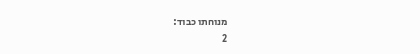מנוחתו כבוד:
2